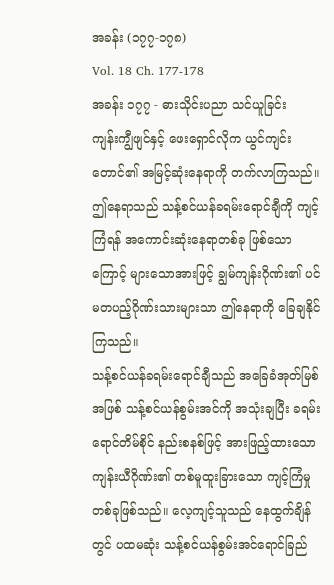အခန်း (၁၇၇-၁၇၈)
Vol. 18 Ch. 177-178
အခန်း ၁၇၇ - ဓားသိုင်းပညာ သင်ယူခြင်း
ကျန်းကျွီဖျင်နှင့် ဖေးရှောင်လိုက ယွင်ကျင်းတောင်၏ အမြင့်ဆုံးနေရာကို တက်လာကြသည်။ ဤနေရာသည် သန့်စင်ယန်ခရမ်းရောင်ချီကို ကျင့်ကြံရန် အကောင်းဆုံးနေရာတစ်ခု ဖြစ်သောကြောင့် များသောအားဖြင့် ချွမ်ကျန်းဂိုဏ်း၏ ပင်မတပည့်ဂိုဏ်းသားများသာ ဤနေရာကို ခြေချနိုင်ကြသည်။
သန့်စင်ယန်ခရမ်းရောင်ချီသည် အခြေခံအုတ်မြစ်အဖြစ် သန့်စင်ယန်စွမ်းအင်ကို အသုံးချပြီး ခရမ်းရောင်တိမ်စိုင် နည်းစနစ်ဖြင့် အားဖြည့်ထားသော ကျန်းယီဂိုဏ်း၏ တစ်မူထူးခြားသော ကျင့်ကြံမှုတစ်ခုဖြစ်သည်။ လေ့ကျင့်သူသည် နေထွက်ချိန်တွင် ပထမဆုံး သန့်စင်ယန်စွမ်းအင်ရောင်ခြည်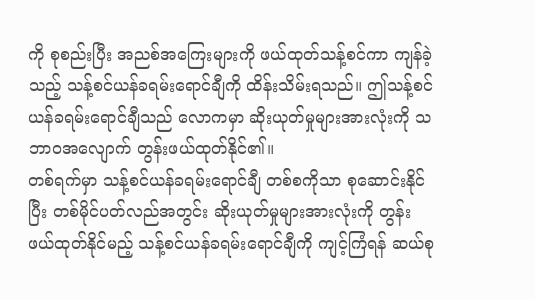ကို စုစည်းပြီး အညစ်အကြေးများကို ဖယ်ထုတ်သန့်စင်ကာ ကျန်ခဲ့သည့် သန့်စင်ယန်ခရမ်းရောင်ချီကို ထိန်းသိမ်းရသည်။ ဤသန့်စင်ယန်ခရမ်းရောင်ချီသည် လောကမှာ ဆိုးယုတ်မှုများအားလုံးကို သဘာဝအလျောက် တွန်းဖယ်ထုတ်နိုင်၏။
တစ်ရက်မှာ သန့်စင်ယန်ခရမ်းရောင်ချီ တစ်စကိုသာ စုဆောင်းနိုင်ပြီး တစ်မိုင်ပတ်လည်အတွင်း ဆိုးယုတ်မှုများအားလုံးကို တွန်းဖယ်ထုတ်နိုင်မည့် သန့်စင်ယန်ခရမ်းရောင်ချီကို ကျင့်ကြံရန် ဆယ်စု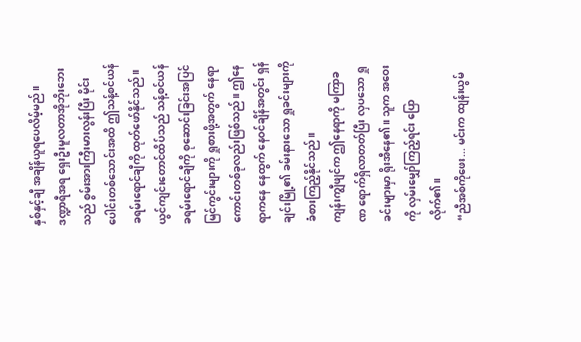နှစ်နှင့်ချီ အချိန်ယူရပေလိမ့်မည်။ ဒဏ္ဍာရီအရ ရှေးဦးမူလတာအိုဘိုးဘေးသည် စွမ်းအားကြီးမားလွန်းပြီး မိုင်းပေါင်းတစ်သောင်းအထိ ဤသန့်စင်ယန်ခရမ်းရောင်ချီကို ထုတ်ဖော်နိုင်သည်။
ယွင်ကျင်းတောင်ထိပ်သည် သန့်စင်ယန်ခရမ်းရောင်ချီကို စုဆောင်းခြင်းအပြင် မြင်ကွင်းများကို ရှုစားဖို့အတွက် နေရာကောင်းတစ်ခုလည်းဖြစ်သည်။ ဤနေရာကနေ နေထွက် နေဝင်ချိန်အတွင်း ရှန်ချင်းမြို့၏ ခမ်းနားသော ရှုခင်းများကို ခံစားကြည့်နိုင်သည်။
ကျန်းကျွီဖျင်က ဤနေရာကို မကြာခဏ ရောက်ရှိလာတတ်ပြီး လှပသော ရှုခင်းများမှာ ရိုးအီနေ၏။ သူက အဝေးကို လှမ်းမျှော်ကြည့်ရင်း ပြောလိုက်၏။
“ညီအစ်ကိုဖေး... မင်းက ထျန်းယွမ်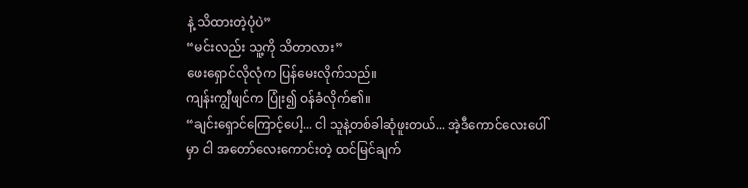နဲ့ သိထားတဲ့ပုံပဲ”
“မင်းလည်း သူ့ကို သိတာလား”
ဖေးရှောင်လိုလုံက ပြန်မေးလိုက်သည်။
ကျန်းကျွီဖျင်က ပြုံး၍ ဝန်ခံလိုက်၏။
“ချင်းရှောင်ကြောင့်ပေါ့... ငါ သူနဲ့တစ်ခါဆုံဖူးတယ်... အဲ့ဒီကောင်လေးပေါ်မှာ ငါ အတော်လေးကောင်းတဲ့ ထင်မြင်ချက်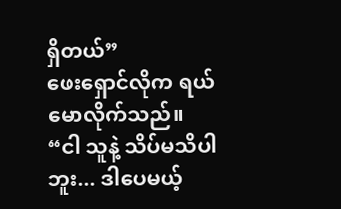ရှိတယ်”
ဖေးရှောင်လိုက ရယ်မောလိုက်သည်။
“ငါ သူနဲ့ သိပ်မသိပါဘူး... ဒါပေမယ့်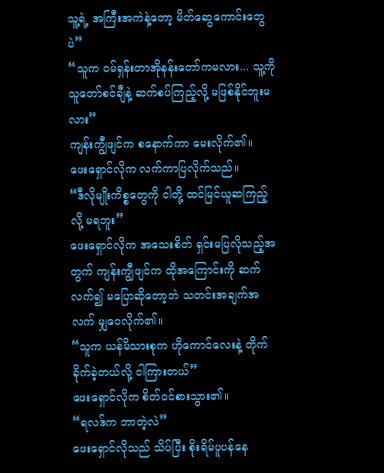သူ့ရဲ့ အကြီးအကဲနဲ့တော့ မိတ်ဆွေကောင်းတွေပဲ”
“သူက ဝမ်ရှန်းတာအိုနန်းတော်ကမလား... သူ့ကို သူတော်စင်ချီနဲ့ ဆက်စပ်ကြည့်လို့ မဖြစ်နိုင်ဘူးမလား”
ကျန်းကျွီဖျင်က စနောက်ကာ မေးလိုက်၏။
ဖေးရှောင်လိုက လက်ကာပြလိုက်သည်။
“ဒီလိုမျိုးကိစ္စတွေကို ငါတို့ ထင်မြင်ယူဆကြည့်လို့ မရဘူး”
ဖေးရှောင်လိုက အသေးစိတ် ရှင်းမပြလိုသည့်အတွက် ကျန်းကျွီဖျင်က ထိုအကြောင်းကို ဆက်လက်၍ မပြောဆိုတော့ဘဲ သတင်းအချက်အလက် မျှဝေလိုက်၏။
“သူက ယန်မိသားစုက ဟိုကောင်လေးနဲ့ တိုက်ခိုက်ခဲ့တယ်လို့ ငါကြားတယ်”
ဖေးရှောင်လိုက စိတ်ဝင်စားသွား၏။
“ရလဒ်က ဘာတဲ့လဲ”
ဖေးရှောင်လိုသည် သိပ်ပြီး စိုးရိမ်ပူပန်နေ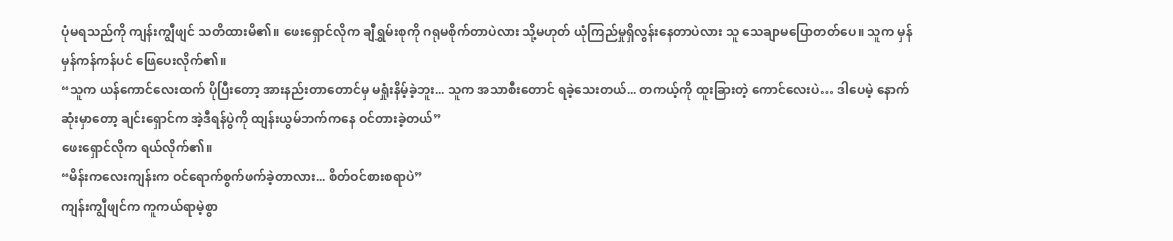ပုံမရသည်ကို ကျန်းကျွီဖျင် သတိထားမိ၏။ ဖေးရှောင်လိုက ချီရွှမ်းစုကို ဂရုမစိုက်တာပဲလား သို့မဟုတ် ယုံကြည်မှုရှိလွန်းနေတာပဲလား သူ သေချာမပြောတတ်ပေ။ သူက မှန်မှန်ကန်ကန်ပင် ဖြေပေးလိုက်၏။
“သူက ယန်ကောင်လေးထက် ပိုပြီးတော့ အားနည်းတာတောင်မှ မရှုံးနိမ့်ခဲ့ဘူး... သူက အသာစီးတောင် ရခဲ့သေးတယ်... တကယ့်ကို ထူးခြားတဲ့ ကောင်လေးပဲ… ဒါပေမဲ့ နောက်ဆုံးမှာတော့ ချင်းရှောင်က အဲ့ဒီရန်ပွဲကို ထျန်းယွမ်ဘက်ကနေ ဝင်တားခဲ့တယ်”
ဖေးရှောင်လိုက ရယ်လိုက်၏။
“မိန်းကလေးကျန်းက ဝင်ရောက်စွက်ဖက်ခဲ့တာလား... စိတ်ဝင်စားစရာပဲ”
ကျန်းကျွီဖျင်က ကူကယ်ရာမဲ့စွာ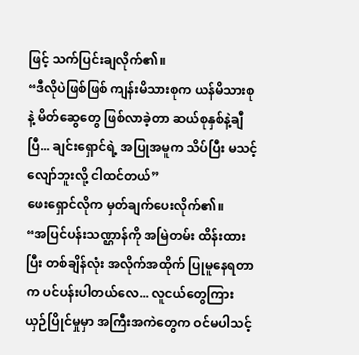ဖြင့် သက်ပြင်းချလိုက်၏။
“ဒီလိုပဲဖြစ်ဖြစ် ကျန်းမိသားစုက ယန်မိသားစုနဲ့ မိတ်ဆွေတွေ ဖြစ်လာခဲ့တာ ဆယ်စုနှစ်နဲ့ချီပြီ... ချင်းရှောင်ရဲ့ အပြုအမူက သိပ်ပြီး မသင့်လျော်ဘူးလို့ ငါထင်တယ်”
ဖေးရှောင်လိုက မှတ်ချက်ပေးလိုက်၏။
“အပြင်ပန်းသဏ္ဌာန်ကို အမြဲတမ်း ထိန်းထားပြီး တစ်ချိန်လုံး အလိုက်အထိုက် ပြုမူနေရတာက ပင်ပန်းပါတယ်လေ... လူငယ်တွေကြား ယှဉ်ပြိုင်မှုမှာ အကြီးအကဲတွေက ဝင်မပါသင့်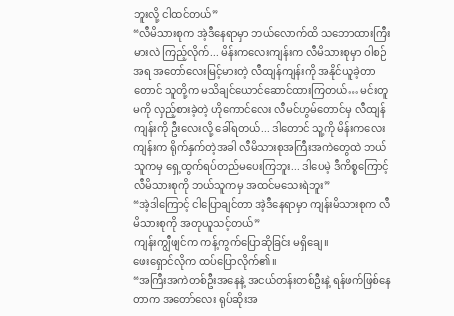ဘူးလို့ ငါထင်တယ်”
“လီမိသားစုက အဲ့ဒီနေရာမှာ ဘယ်လောက်ထိ သဘောထားကြီးမားလဲ ကြည့်လိုက်... မိန်းကလေးကျန်းက လီမိသားစုမှာ ဝါစဉ်အရ အတော်လေးမြင့်မားတဲ့ လီထျန်ကျန်းကို အနိုင်ယူခဲ့တာတောင် သူတို့က မသိချင်ယောင်ဆောင်ထားကြတယ်… မင်းတူမကို လှည့်စားခဲ့တဲ့ ဟိုကောင်လေး လီမင်ဟွမ်တောင်မှ လီထျန်ကျန်းကို ဦးလေးလို့ ခေါ်ရတယ်... ဒါတောင် သူ့ကို မိန်းကလေးကျန်းက ရိုက်နှက်တဲ့အခါ လီမိသားစုအကြီးအကဲတွေထဲ ဘယ်သူကမှ ရှေ့ထွက်ရပ်တည်မပေးကြဘူး... ဒါပေမဲ့ ဒီကိစ္စကြောင့် လီမိသားစုကို ဘယ်သူကမှ အထင်မသေးရဲဘူး”
“အဲ့ဒါကြောင့် ငါပြောချင်တာ အဲ့ဒီနေရာမှာ ကျန်းမိသားစုက လီမိသားစုကို အတုယူသင့်တယ်”
ကျန်းကျွီဖျင်က ကန့်ကွက်ပြောဆိုခြင်း မရှိချေ။
ဖေးရှောင်လိုက ထပ်ပြောလိုက်၏။
“အကြီးအကဲတစ်ဦးအနေနဲ့ အငယ်တန်းတစ်ဦးနဲ့ ရန်ဖက်ဖြစ်နေတာက အတော်လေး ရုပ်ဆိုးအ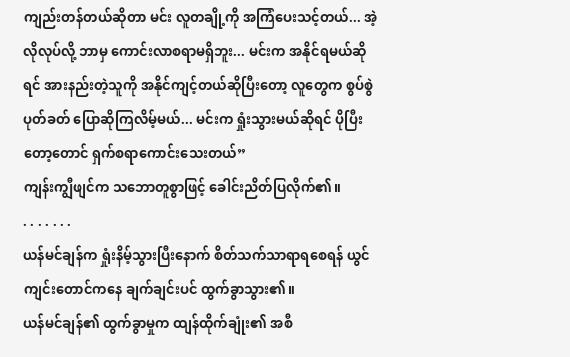ကျည်းတန်တယ်ဆိုတာ မင်း လူတချို့ကို အကြံပေးသင့်တယ်... အဲ့လိုလုပ်လို့ ဘာမှ ကောင်းလာစရာမရှိဘူး... မင်းက အနိုင်ရမယ်ဆိုရင် အားနည်းတဲ့သူကို အနိုင်ကျင့်တယ်ဆိုပြီးတော့ လူတွေက စွပ်စွဲပုတ်ခတ် ပြောဆိုကြလိမ့်မယ်... မင်းက ရှုံးသွားမယ်ဆိုရင် ပိုပြီးတော့တောင် ရှက်စရာကောင်းသေးတယ်”
ကျန်းကျွီဖျင်က သဘောတူစွာဖြင့် ခေါင်းညိတ်ပြလိုက်၏။
. . . . . . .
ယန်မင်ချန်က ရှုံးနိမ့်သွားပြီးနောက် စိတ်သက်သာရာရစေရန် ယွင်ကျင်းတောင်ကနေ ချက်ချင်းပင် ထွက်ခွာသွား၏။
ယန်မင်ချန်၏ ထွက်ခွာမှုက ထျန်ထိုက်ချုံး၏ အစီ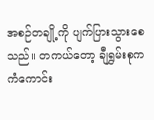အစဉ်တချို့ကို ပျက်ပြားသွားစေသည်။ တကယ်တော့ ချီရွှမ်းစုက ကံကောင်း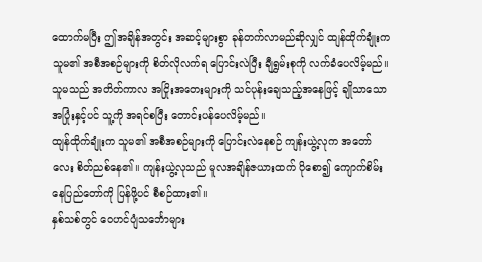ထောက်မပြီး ဤအချိန်အတွင်း အဆင့်များစွာ ခုန်တက်လာမည်ဆိုလျှင် ထျန်ထိုက်ချုံးက သူမ၏ အစီအစဉ်များကို စိတ်လိုလက်ရ ပြောင်းလဲပြီး ချီရွှမ်းစုကို လက်ခံပေလိမ့်မည်။ သူမသည် အတိတ်ကာလ အငြိုးအတေးများကို သင်ပုန်းချေသည့်အနေဖြင့် ချိုသာသော အပြုံးနှင့်ပင် သူ့ကို အရင်စပြီး တောင်းပန်ပေလိမ့်မည်။
ထျန်ထိုက်ချုံးက သူမ၏ အစီအစဉ်များကို ပြောင်းလဲနေစဉ် ကျန်းယွဲ့လုက အတော်လေး စိတ်ညစ်နေ၏။ ကျန်းယွဲ့လုသည် မူလအချိန်ဇယားထက် ပိုစော၍ ကျောက်စိမ်းနေပြည်တော်ကို ပြန်ဖို့ပင် စီစဉ်ထား၏။
နှစ်သစ်တွင် ဝေဟင်ပျံသင်္ဘောများ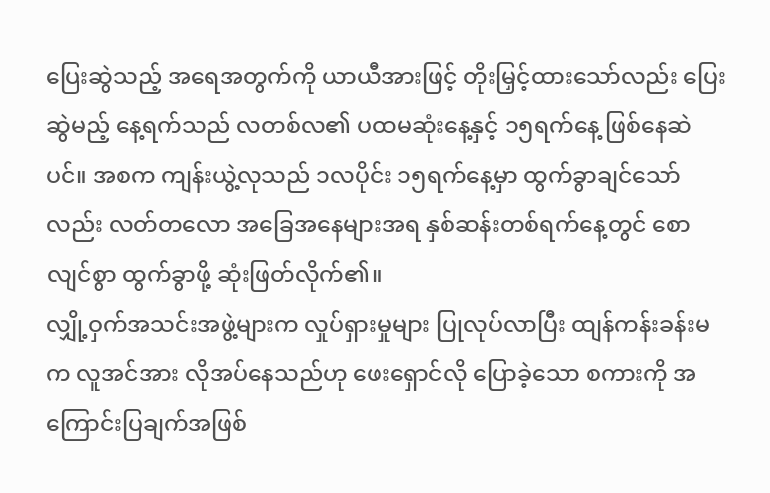ပြေးဆွဲသည့် အရေအတွက်ကို ယာယီအားဖြင့် တိုးမြှင့်ထားသော်လည်း ပြေးဆွဲမည့် နေ့ရက်သည် လတစ်လ၏ ပထမဆုံးနေ့နှင့် ၁၅ရက်နေ့ ဖြစ်နေဆဲပင်။ အစက ကျန်းယွဲ့လုသည် ၁လပိုင်း ၁၅ရက်နေ့မှာ ထွက်ခွာချင်သော်လည်း လတ်တလော အခြေအနေများအရ နှစ်ဆန်းတစ်ရက်နေ့တွင် စောလျင်စွာ ထွက်ခွာဖို့ ဆုံးဖြတ်လိုက်၏။
လျှို့ဝှက်အသင်းအဖွဲ့များက လှုပ်ရှားမှုများ ပြုလုပ်လာပြီး ထျန်ကန်းခန်းမက လူအင်အား လိုအပ်နေသည်ဟု ဖေးရှောင်လို ပြောခဲ့သော စကားကို အကြောင်းပြချက်အဖြစ်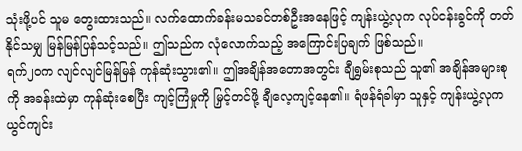သုံးဖို့ပင် သူမ တွေးထားသည်။ လက်ထောက်ခန်းမသခင်တစ်ဦးအနေဖြင့် ကျန်းယွဲ့လုက လုပ်ငန်းခွင်ကို တတ်နိုင်သမျှ မြန်မြန်ပြန်သင့်သည်။ ဤသည်က လုံလောက်သည့် အကြောင်းပြချက် ဖြစ်သည်။
ရက်၂၀က လျင်လျင်မြန်မြန် ကုန်ဆုံးသွား၏။ ဤအချိန်အတောအတွင်း ချီရွှမ်းစုသည် သူ၏ အချိန်အများစုကို အခန်းထဲမှာ ကုန်ဆုံးစေပြီး ကျင့်ကြံမှုကို မြှင့်တင်ဖို့ ချီလေ့ကျင့်နေ၏။ ရံဖန်ရံခါမှာ သူနှင့် ကျန်းယွဲ့လုက ယွင်ကျင်း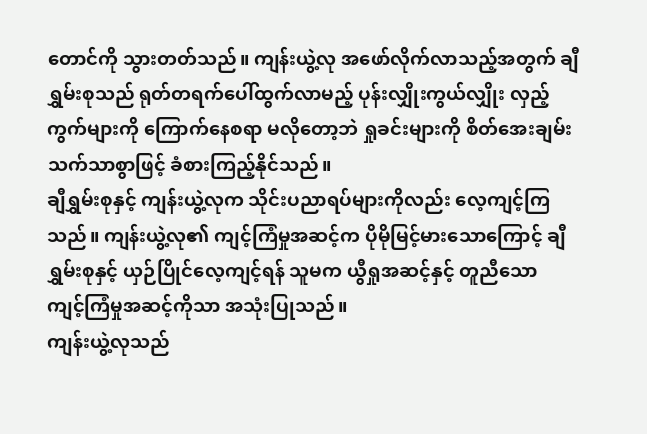တောင်ကို သွားတတ်သည်။ ကျန်းယွဲ့လု အဖော်လိုက်လာသည့်အတွက် ချီရွှမ်းစုသည် ရုတ်တရက်ပေါ်ထွက်လာမည့် ပုန်းလျှိုးကွယ်လျှိုး လှည့်ကွက်များကို ကြောက်နေစရာ မလိုတော့ဘဲ ရှုခင်းများကို စိတ်အေးချမ်းသက်သာစွာဖြင့် ခံစားကြည့်နိုင်သည်။
ချီရွှမ်းစုနှင့် ကျန်းယွဲ့လုက သိုင်းပညာရပ်များကိုလည်း လေ့ကျင့်ကြသည်။ ကျန်းယွဲ့လု၏ ကျင့်ကြံမှုအဆင့်က ပိုမိုမြင့်မားသောကြောင့် ချီရွှမ်းစုနှင့် ယှဉ်ပြိုင်လေ့ကျင့်ရန် သူမက ယွီရှုအဆင့်နှင့် တူညီသော ကျင့်ကြံမှုအဆင့်ကိုသာ အသုံးပြုသည်။
ကျန်းယွဲ့လုသည်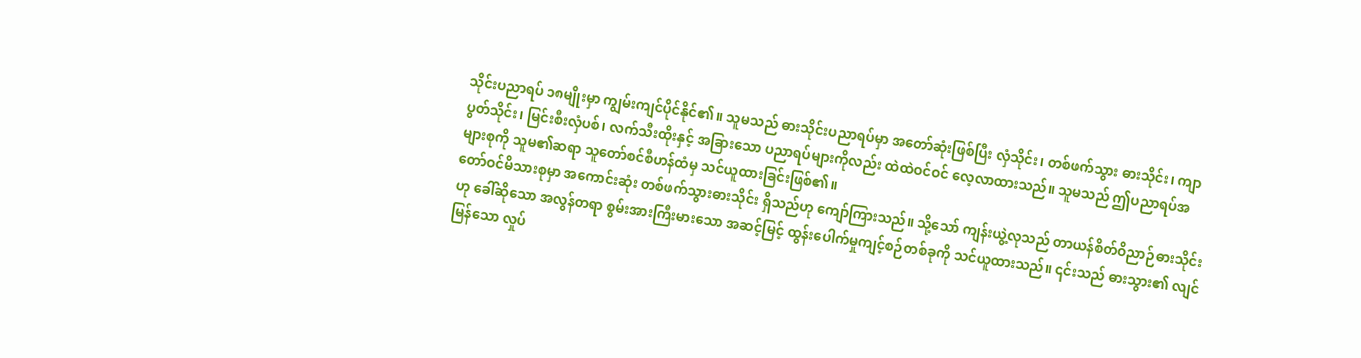သိုင်းပညာရပ် ၁၈မျိုးမှာ ကျွမ်းကျင်ပိုင်နိုင်၏။ သူမသည် ဓားသိုင်းပညာရပ်မှာ အတော်ဆုံးဖြစ်ပြီး လှံသိုင်း၊ တစ်ဖက်သွား ဓားသိုင်း၊ ကျာပွတ်သိုင်း၊ မြင်းစီးလှံပစ်၊ လက်သီးထိုးနှင့် အခြားသော ပညာရပ်များကိုလည်း ထဲထဲဝင်ဝင် လေ့လာထားသည်။ သူမသည် ဤပညာရပ်အများစုကို သူမ၏ဆရာ သူတော်စင်စီဟန်ထံမှ သင်ယူထားခြင်းဖြစ်၏။
တော်ဝင်မိသားစုမှာ အကောင်းဆုံး တစ်ဖက်သွားဓားသိုင်း ရှိသည်ဟု ကျော်ကြားသည်။ သို့သော် ကျန်းယွဲ့လုသည် တာယန်စိတ်ဝိညာဉ်ဓားသိုင်းဟု ခေါ်ဆိုသော အလွန်တရာ စွမ်းအားကြီးမားသော အဆင့်မြင့် ထွန်းပေါက်မှုကျင့်စဉ်တစ်ခုကို သင်ယူထားသည်။ ၎င်းသည် ဓားသွား၏ လျင်မြန်သော လှုပ်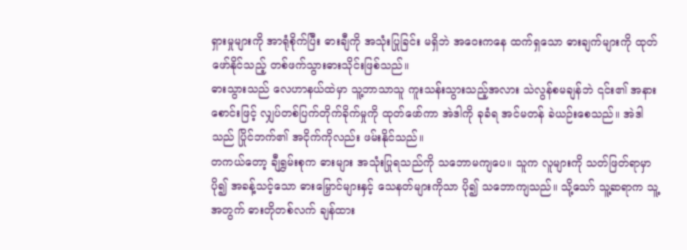ရှားမှုများကို အာရုံစိုက်ပြီး ဓားချီကို အသုံးပြုခြင်း မရှိဘဲ အဝေးကနေ ထက်ရှသော ဓားချက်များကို ထုတ်ဖော်နိုင်သည့် တစ်ဖက်သွားဓားသိုင်းဖြစ်သည်။
ဓားသွားသည် လေဟာနယ်ထဲမှာ သူ့ဘာသာသူ ကူးသန်းသွားသည့်အလား သဲလွန်စမချန်ဘဲ ၎င်း၏ အနားစောင်းဖြင့် လျှပ်တစ်ပြက်တိုက်ခိုက်မှုကို ထုတ်ဖော်ကာ အဲဒါကို ခုခံရ အင်မတန် ခဲယဉ်းစေသည်။ အဲဒါသည် ပြိုင်ဘက်၏ အငိုက်ကိုလည်း ဖမ်းနိုင်သည်။
တကယ်တော့ ချီရွှမ်းစုက ဓားများ အသုံးပြုရသည်ကို သဘောမကျပေ။ သူက လူများကို သတ်ဖြတ်ရာမှာ ပို၍ အခန့်သင့်သော ဓားမြှောင်များနှင့် သေနတ်များကိုသာ ပို၍ သဘောကျသည်။ သို့သော် သူ့ဆရာက သူ့အတွက် ဓားတိုတစ်လက် ချန်ထား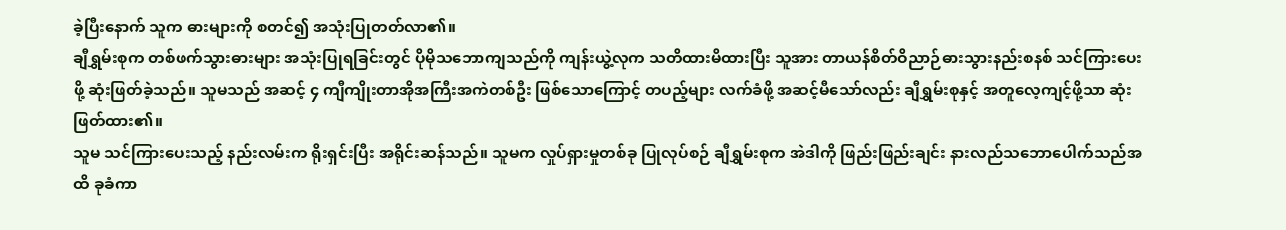ခဲ့ပြီးနောက် သူက ဓားများကို စတင်၍ အသုံးပြုတတ်လာ၏။
ချီရွှမ်းစုက တစ်ဖက်သွားဓားများ အသုံးပြုရခြင်းတွင် ပိုမိုသဘောကျသည်ကို ကျန်းယွဲ့လုက သတိထားမိထားပြီး သူအား တာယန်စိတ်ဝိညာဉ်ဓားသွားနည်းစနစ် သင်ကြားပေးဖို့ ဆုံးဖြတ်ခဲ့သည်။ သူမသည် အဆင့် ၄ ကျီကျိုးတာအိုအကြီးအကဲတစ်ဦး ဖြစ်သောကြောင့် တပည့်များ လက်ခံဖို့ အဆင့်မီသော်လည်း ချီရွှမ်းစုနှင့် အတူလေ့ကျင့်ဖို့သာ ဆုံးဖြတ်ထား၏။
သူမ သင်ကြားပေးသည့် နည်းလမ်းက ရိုးရှင်းပြီး အရိုင်းဆန်သည်။ သူမက လှုပ်ရှားမှုတစ်ခု ပြုလုပ်စဉ် ချီရွှမ်းစုက အဲဒါကို ဖြည်းဖြည်းချင်း နားလည်သဘောပေါက်သည်အထိ ခုခံကာ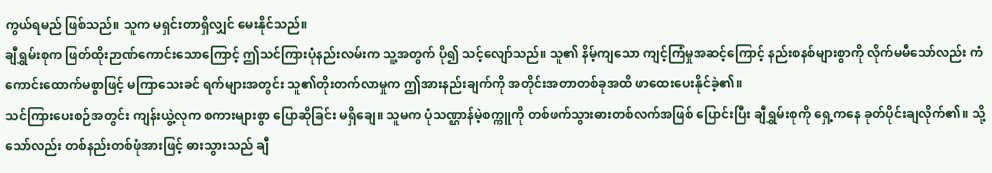ကွယ်ရမည် ဖြစ်သည်။ သူက မရှင်းတာရှိလျှင် မေးနိုင်သည်။
ချီရွှမ်းစုက ဖြတ်ထိုးဉာဏ်ကောင်းသောကြောင့် ဤသင်ကြားပုံနည်းလမ်းက သူ့အတွက် ပို၍ သင့်လျော်သည်။ သူ၏ နိမ့်ကျသော ကျင့်ကြံမှုအဆင့်ကြောင့် နည်းစနစ်များစွာကို လိုက်မမီသော်လည်း ကံကောင်းထောက်မစွာဖြင့် မကြာသေးခင် ရက်များအတွင်း သူ၏တိုးတက်လာမှုက ဤအားနည်းချက်ကို အတိုင်းအတာတစ်ခုအထိ ဖာထေးပေးနိုင်ခဲ့၏။
သင်ကြားပေးစဉ်အတွင်း ကျန်းယွဲ့လုက စကားများစွာ ပြောဆိုခြင်း မရှိချေ။ သူမက ပုံသဏ္ဌာန်မဲ့စက္ကူကို တစ်ဖက်သွားဓားတစ်လက်အဖြစ် ပြောင်းပြီး ချီရွှမ်းစုကို ရှေ့ကနေ ခုတ်ပိုင်းချလိုက်၏။ သို့သော်လည်း တစ်နည်းတစ်ဖုံအားဖြင့် ဓားသွားသည် ချီ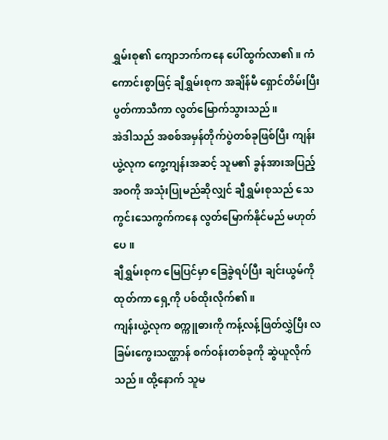ရွှမ်းစု၏ ကျောဘက်ကနေ ပေါ်ထွက်လာ၏။ ကံကောင်းစွာဖြင့် ချီရွှမ်းစုက အချိန်မီ ရှောင်တိမ်းပြီး ပွတ်ကာသီကာ လွတ်မြောက်သွားသည်။
အဲဒါသည် အစစ်အမှန်တိုက်ပွဲတစ်ခုဖြစ်ပြီး ကျန်းယွဲ့လုက ကွေ့ကျန်းအဆင့် သူမ၏ ခွန်အားအပြည့်အဝကို အသုံးပြုမည်ဆိုလျှင် ချီရွှမ်းစုသည် သေကွင်းသေကွက်ကနေ လွတ်မြောက်နိုင်မည် မဟုတ်ပေ။
ချီရွှမ်းစုက မြေပြင်မှာ ခြေခွဲရပ်ပြီး ချင်းယွမ်ကို ထုတ်ကာ ရှေ့ကို ပစ်ထိုးလိုက်၏။
ကျန်းယွဲ့လုက စက္ကူဓားကို ကန့်လန့်ဖြတ်လွှဲပြီး လခြမ်းကွေးသဏ္ဌာန် စက်ဝန်းတစ်ခုကို ဆွဲယူလိုက်သည်။ ထို့နောက် သူမ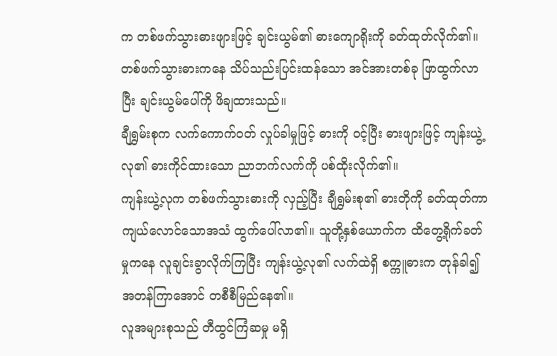က တစ်ဖက်သွားဓားဖျားဖြင့် ချင်းယွမ်၏ ဓားကျောရိုးကို ခတ်ထုတ်လိုက်၏။ တစ်ဖက်သွားဓားကနေ သိပ်သည်းပြင်းထန်သော အင်အားတစ်ခု ဖြာထွက်လာပြီး ချင်းယွမ်ပေါ်ကို ဖိချထားသည်။
ချီရွှမ်းစုက လက်ကောက်ဝတ် လှုပ်ခါမှုဖြင့် ဓားကို ဝင့်ပြီး ဓားဖျားဖြင့် ကျန်းယွဲ့လု၏ ဓားကိုင်ထားသော ညာဘက်လက်ကို ပစ်ထိုးလိုက်၏။
ကျန်းယွဲ့လုက တစ်ဖက်သွားဓားကို လှည့်ပြီး ချီရွှမ်းစု၏ ဓားတိုကို ခတ်ထုတ်ကာ ကျယ်လောင်သောအသံ ထွက်ပေါ်လာ၏။ သူတို့နှစ်ယောက်က ထိတွေ့ရိုက်ခတ်မှုကနေ လူချင်းခွာလိုက်ကြပြီး ကျန်းယွဲ့လု၏ လက်ထဲရှိ စက္ကူဓားက တုန်ခါ၍ အတန်ကြာအောင် တစီစီမြည်နေ၏။
လူအများစုသည် တီထွင်ကြံဆမှု မရှိ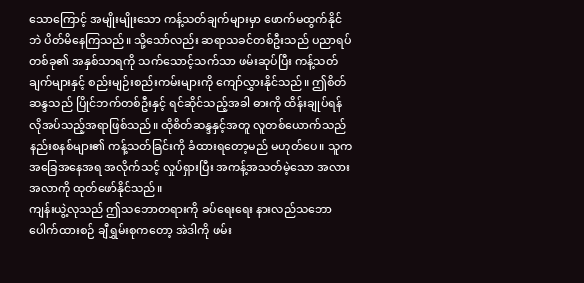သောကြောင့် အမျိုးမျိုးသော ကန့်သတ်ချက်များမှာ ဖောက်မထွက်နိုင်ဘဲ ပိတ်မိနေကြသည်။ သို့သော်လည်း ဆရာသခင်တစ်ဦးသည် ပညာရပ်တစ်ခု၏ အနှစ်သာရကို သက်သောင့်သက်သာ ဖမ်းဆုပ်ပြီး ကန့်သတ်ချက်များနှင့် စည်းမျဉ်းစည်းကမ်းများကို ကျော်လွှားနိုင်သည်။ ဤစိတ်ဆန္ဒသည် ပြိုင်ဘက်တစ်ဦးနှင့် ရင်ဆိုင်သည့်အခါ ဓားကို ထိန်းချုပ်ရန် လိုအပ်သည့်အရာဖြစ်သည်။ ထိုစိတ်ဆန္ဒနှင့်အတူ လူတစ်ယောက်သည် နည်းစနစ်များ၏ ကန့်သတ်ခြင်းကို ခံထားရတော့မည် မဟုတ်ပေ။ သူက အခြေအနေအရ အလိုက်သင့် လှုပ်ရှားပြီး အကန့်အသတ်မဲ့သော အလားအလာကို ထုတ်ဖော်နိုင်သည်။
ကျန်းယွဲ့လုသည် ဤသဘောတရားကို ခပ်ရေးရေး နားလည်သဘောပေါက်ထားစဉ် ချီရွှမ်းစုကတော့ အဲဒါကို ဖမ်း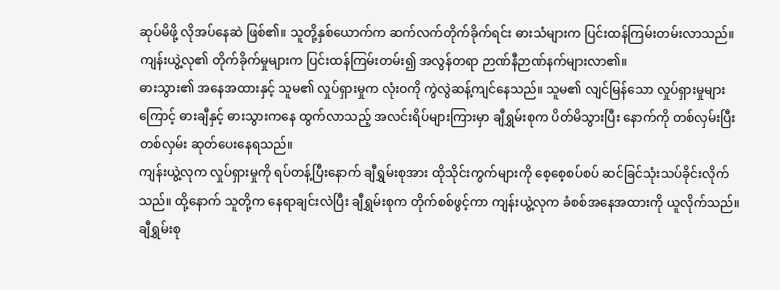ဆုပ်မိဖို့ လိုအပ်နေဆဲ ဖြစ်၏။ သူတို့နှစ်ယောက်က ဆက်လက်တိုက်ခိုက်ရင်း ဓားသံများက ပြင်းထန်ကြမ်းတမ်းလာသည်။ ကျန်းယွဲ့လု၏ တိုက်ခိုက်မှုများက ပြင်းထန်ကြမ်းတမ်း၍ အလွန်တရာ ဉာဏ်နီဉာဏ်နက်များလာ၏။
ဓားသွား၏ အနေအထားနှင့် သူမ၏ လှုပ်ရှားမှုက လုံးဝကို ကွဲလွဲဆန့်ကျင်နေသည်။ သူမ၏ လျင်မြန်သော လှုပ်ရှားမှုများကြောင့် ဓားချီနှင့် ဓားသွားကနေ ထွက်လာသည့် အလင်းရိပ်များကြားမှာ ချီရွှမ်းစုက ပိတ်မိသွားပြီး နောက်ကို တစ်လှမ်းပြီးတစ်လှမ်း ဆုတ်ပေးနေရသည်။
ကျန်းယွဲ့လုက လှုပ်ရှားမှုကို ရပ်တန့်ပြီးနောက် ချီရွှမ်းစုအား ထိုသိုင်းကွက်များကို စေ့စေ့စပ်စပ် ဆင်ခြင်သုံးသပ်ခိုင်းလိုက်သည်။ ထို့နောက် သူတို့က နေရာချင်းလဲပြီး ချီရွှမ်းစုက တိုက်စစ်ဖွင့်ကာ ကျန်းယွဲ့လုက ခံစစ်အနေအထားကို ယူလိုက်သည်။ ချီရွှမ်းစု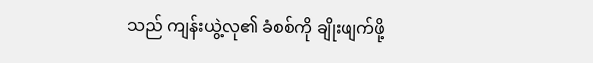သည် ကျန်းယွဲ့လု၏ ခံစစ်ကို ချိုးဖျက်ဖို့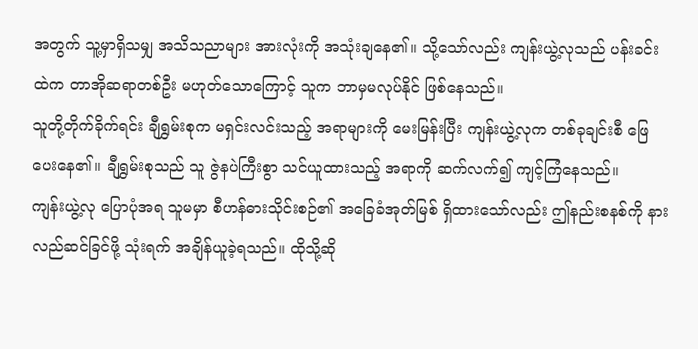အတွက် သူ့မှာရှိသမျှ အသိသညာများ အားလုံးကို အသုံးချနေ၏။ သို့သော်လည်း ကျန်းယွဲ့လုသည် ပန်းခင်းထဲက တာအိုဆရာတစ်ဦး မဟုတ်သောကြောင့် သူက ဘာမှမလုပ်နိုင် ဖြစ်နေသည်။
သူတို့တိုက်ခိုက်ရင်း ချီရွှမ်းစုက မရှင်းလင်းသည့် အရာများကို မေးမြန်းပြီး ကျန်းယွဲ့လုက တစ်ခုချင်းစီ ဖြေပေးနေ၏။ ချီရွှမ်းစုသည် သူ ဇွဲနပဲကြီးစွာ သင်ယူထားသည့် အရာကို ဆက်လက်၍ ကျင့်ကြံနေသည်။
ကျန်းယွဲ့လု ပြောပုံအရ သူမမှာ စီဟန်ဓားသိုင်းစဉ်၏ အခြေခံအုတ်မြစ် ရှိထားသော်လည်း ဤနည်းစနစ်ကို နားလည်ဆင်ခြင်ဖို့ သုံးရက် အချိန်ယူခဲ့ရသည်။ ထိုသို့ဆို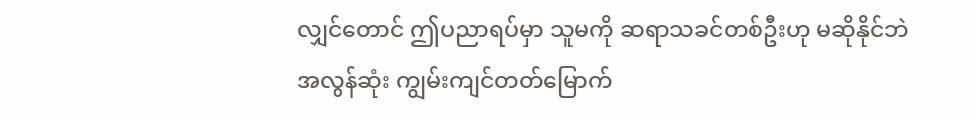လျှင်တောင် ဤပညာရပ်မှာ သူမကို ဆရာသခင်တစ်ဦးဟု မဆိုနိုင်ဘဲ အလွန်ဆုံး ကျွမ်းကျင်တတ်မြောက်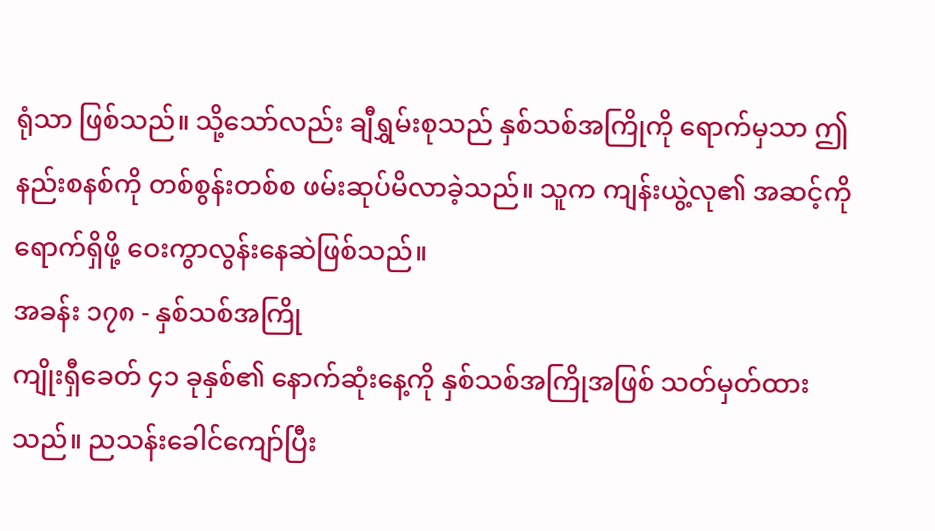ရုံသာ ဖြစ်သည်။ သို့သော်လည်း ချီရွှမ်းစုသည် နှစ်သစ်အကြိုကို ရောက်မှသာ ဤနည်းစနစ်ကို တစ်စွန်းတစ်စ ဖမ်းဆုပ်မိလာခဲ့သည်။ သူက ကျန်းယွဲ့လု၏ အဆင့်ကို ရောက်ရှိဖို့ ဝေးကွာလွန်းနေဆဲဖြစ်သည်။
အခန်း ၁၇၈ - နှစ်သစ်အကြို
ကျိုးရှီခေတ် ၄၁ ခုနှစ်၏ နောက်ဆုံးနေ့ကို နှစ်သစ်အကြိုအဖြစ် သတ်မှတ်ထားသည်။ ညသန်းခေါင်ကျော်ပြီး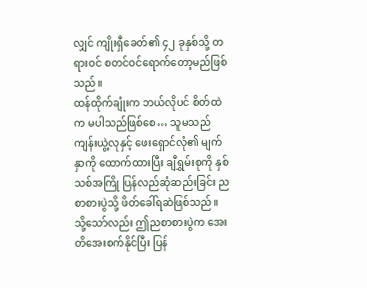လျှင် ကျိုးရှီခေတ်၏ ၄၂ ခုနှစ်သို့ တရားဝင် စတင်ဝင်ရောက်တော့မည်ဖြစ်သည်။
ထန်ထိုက်ချုံးက ဘယ်လိုပင် စိတ်ထဲက မပါသည်ဖြစ်စေ… သူမသည် ကျန်းယွဲ့လုနှင့် ဖေးရှောင်လုံ၏ မျက်နှာကို ထောက်ထားပြီး ချီရွှမ်းစုကို နှစ်သစ်အကြို ပြန်လည်ဆုံဆည်းခြင်း ညစာစားပွဲသို့ ဖိတ်ခေါ်ရဆဲဖြစ်သည်။ သို့သော်လည်း ဤညစာစားပွဲက အေးတိအေးစက်နိုင်ပြီး ပြန်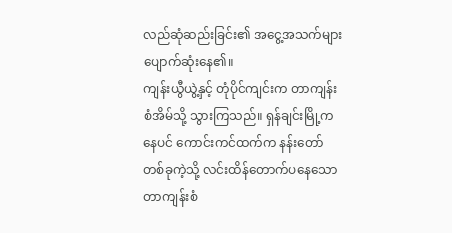လည်ဆုံဆည်းခြင်း၏ အငွေ့အသက်များ ပျောက်ဆုံးနေ၏။
ကျန်းယွီယွဲ့နှင့် တုံပိုင်ကျင်းက တာကျန်းစံအိမ်သို့ သွားကြသည်။ ရှန်ချင်းမြို့ကနေပင် ကောင်းကင်ထက်က နန်းတော်တစ်ခုကဲ့သို့ လင်းထိန်တောက်ပနေသော တာကျန်းစံ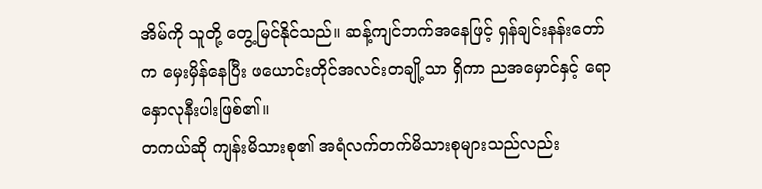အိမ်ကို သူတို့ တွေ့မြင်နိုင်သည်။ ဆန့်ကျင်ဘက်အနေဖြင့် ရှန်ချင်းနန်းတော်က မှေးမှိန်နေပြီး ဖယောင်းတိုင်အလင်းတချို့သာ ရှိကာ ညအမှောင်နှင့် ရောနှောလုနီးပါးဖြစ်၏။
တကယ်ဆို ကျန်းမိသားစု၏ အရံလက်တက်မိသားစုများသည်လည်း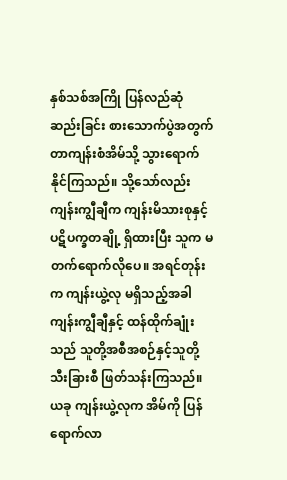နှစ်သစ်အကြို ပြန်လည်ဆုံဆည်းခြင်း စားသောက်ပွဲအတွက် တာကျန်းစံအိမ်သို့ သွားရောက်နိုင်ကြသည်။ သို့သော်လည်း ကျန်းကျွီချီက ကျန်းမိသားစုနှင့် ပဋိပက္ခတချို့ ရှိထားပြီး သူက မတက်ရောက်လိုပေ။ အရင်တုန်းက ကျန်းယွဲ့လု မရှိသည့်အခါ ကျန်းကျွီချီနှင့် ထန်ထိုက်ချုံးသည် သူတို့အစီအစဉ်နှင့်သူတို့ သီးခြားစီ ဖြတ်သန်းကြသည်။
ယခု ကျန်းယွဲ့လုက အိမ်ကို ပြန်ရောက်လာ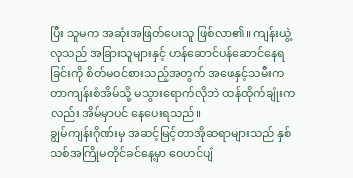ပြီး သူမက အဆုံးအဖြတ်ပေးသူ ဖြစ်လာ၏။ ကျန်းယွဲ့လုသည် အခြားသူများနှင့် ဟန်ဆောင်ပန်ဆောင်နေရခြင်းကို စိတ်မဝင်စားသည့်အတွက် အဖေနှင့်သမီးက တာကျန်းစံအိမ်သို့ မသွားရောက်လိုဘဲ ထန်ထိုက်ချုံးကလည်း အိမ်မှာပင် နေပေးရသည်။
ချွမ်ကျန်းဂိုဏ်းမှ အဆင့်မြင့်တာအိုဆရာများသည် နှစ်သစ်အကြိုမတိုင်ခင်နေ့မှာ ဝေဟင်ပျံ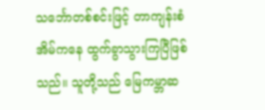သင်္ဘောတစ်စင်းဖြင့် တာကျန်းစံအိမ်ကနေ ထွက်ခွာသွားကြပြီဖြစ်သည်။ သူတို့သည် မြေကမ္ဘာဆ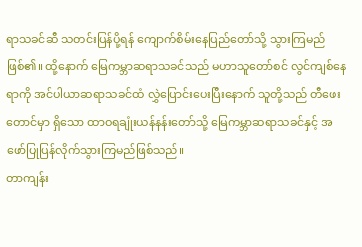ရာသခင်ဆီ သတင်းပြန်ပို့ရန် ကျောက်စိမ်းနေပြည်တော်သို့ သွားကြမည်ဖြစ်၏။ ထို့နောက် မြေကမ္ဘာဆရာသခင်သည် မဟာသူတော်စင် လွင်ကျစ်နေရာကို အင်ပါယာဆရာသခင်ထံ လွှဲပြောင်းပေးပြီးနောက် သူတို့သည် တီဖေးတောင်မှာ ရှိသော ထာဝရချုံးယန်နန်းတော်သို့ မြေကမ္ဘာဆရာသခင်နှင့် အဖော်ပြုပြန်လိုက်သွားကြမည်ဖြစ်သည်။
တာကျန်း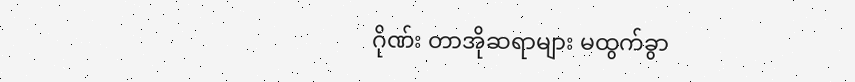ဂိုဏ်း တာအိုဆရာများ မထွက်ခွာ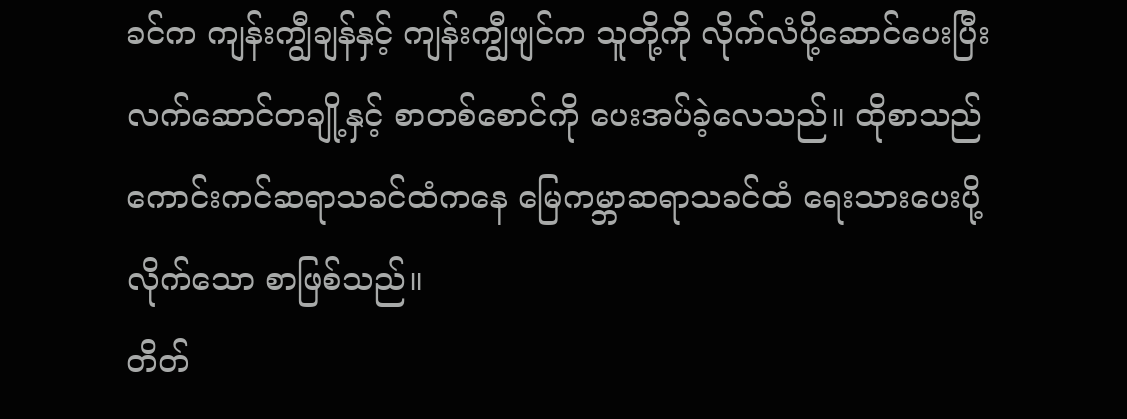ခင်က ကျန်းကျွီချန်နှင့် ကျန်းကျွီဖျင်က သူတို့ကို လိုက်လံပို့ဆောင်ပေးပြီး လက်ဆောင်တချို့နှင့် စာတစ်စောင်ကို ပေးအပ်ခဲ့လေသည်။ ထိုစာသည် ကောင်းကင်ဆရာသခင်ထံကနေ မြေကမ္ဘာဆရာသခင်ထံ ရေးသားပေးပို့လိုက်သော စာဖြစ်သည်။
တိတ်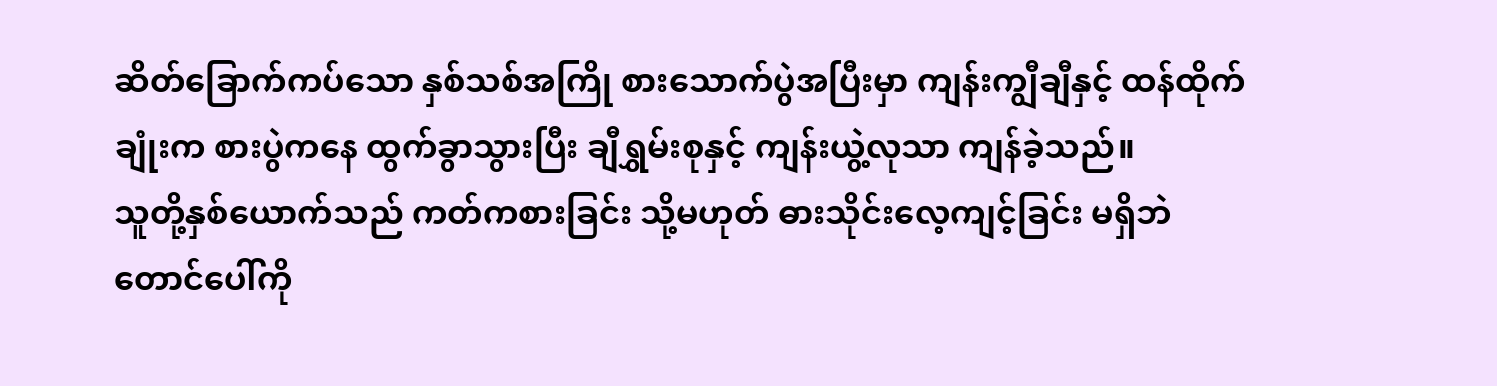ဆိတ်ခြောက်ကပ်သော နှစ်သစ်အကြို စားသောက်ပွဲအပြီးမှာ ကျန်းကျွီချီနှင့် ထန်ထိုက်ချုံးက စားပွဲကနေ ထွက်ခွာသွားပြီး ချီရွှမ်းစုနှင့် ကျန်းယွဲ့လုသာ ကျန်ခဲ့သည်။
သူတို့နှစ်ယောက်သည် ကတ်ကစားခြင်း သို့မဟုတ် ဓားသိုင်းလေ့ကျင့်ခြင်း မရှိဘဲ တောင်ပေါ်ကို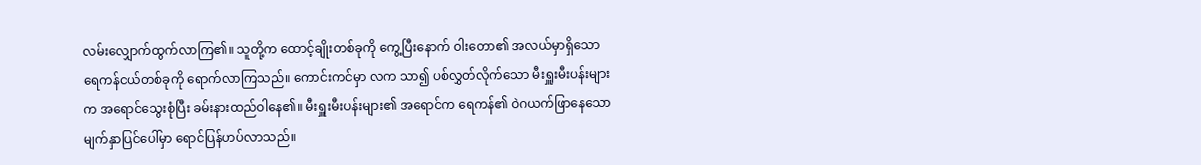လမ်းလျှောက်ထွက်လာကြ၏။ သူတို့က ထောင့်ချိုးတစ်ခုကို ကွေ့ပြီးနောက် ဝါးတော၏ အလယ်မှာရှိသော ရေကန်ငယ်တစ်ခုကို ရောက်လာကြသည်။ ကောင်းကင်မှာ လက သာ၍ ပစ်လွှတ်လိုက်သော မီးရှူးမီးပန်းများက အရောင်သွေးစုံပြီး ခမ်းနားထည်ဝါနေ၏။ မီးရှူးမီးပန်းများ၏ အရောင်က ရေကန်၏ ဝဲဂယက်ဖြာနေသော မျက်နှာပြင်ပေါ်မှာ ရောင်ပြန်ဟပ်လာသည်။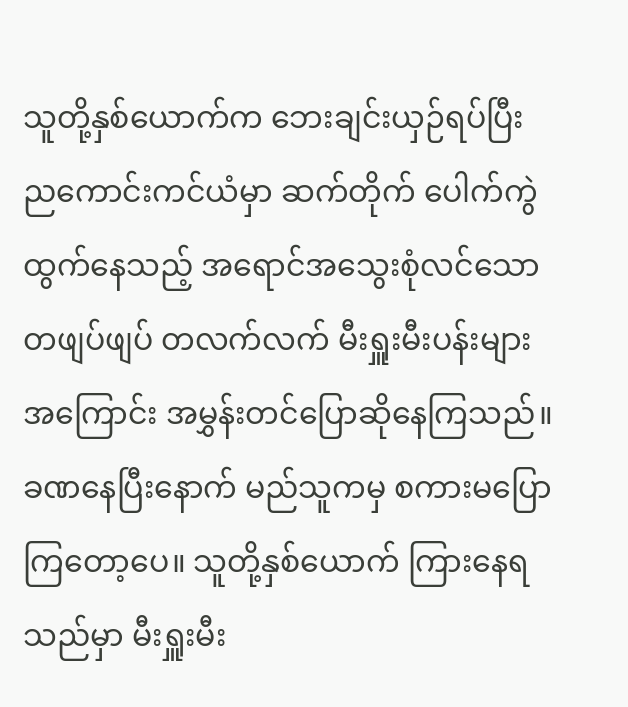သူတို့နှစ်ယောက်က ဘေးချင်းယှဉ်ရပ်ပြီး ညကောင်းကင်ယံမှာ ဆက်တိုက် ပေါက်ကွဲထွက်နေသည့် အရောင်အသွေးစုံလင်သော တဖျပ်ဖျပ် တလက်လက် မီးရှူးမီးပန်းများအကြောင်း အမွှန်းတင်ပြောဆိုနေကြသည်။ ခဏနေပြီးနောက် မည်သူကမှ စကားမပြောကြတော့ပေ။ သူတို့နှစ်ယောက် ကြားနေရသည်မှာ မီးရှူးမီး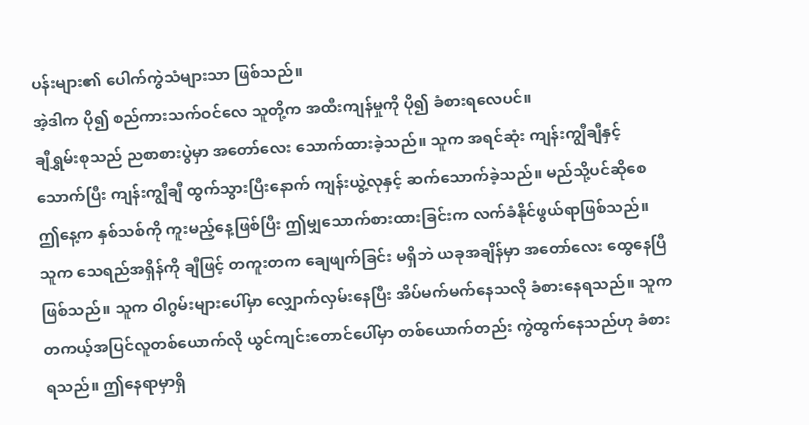ပန်းများ၏ ပေါက်ကွဲသံများသာ ဖြစ်သည်။
အဲ့ဒါက ပို၍ စည်ကားသက်ဝင်လေ သူတို့က အထီးကျန်မှုကို ပို၍ ခံစားရလေပင်။
ချီရွှမ်းစုသည် ညစာစားပွဲမှာ အတော်လေး သောက်ထားခဲ့သည်။ သူက အရင်ဆုံး ကျန်းကျွီချီနှင့် သောက်ပြီး ကျန်းကျွီချီ ထွက်သွားပြီးနောက် ကျန်းယွဲ့လုနှင့် ဆက်သောက်ခဲ့သည်။ မည်သို့ပင်ဆိုစေ ဤနေ့က နှစ်သစ်ကို ကူးမည့်နေ့ဖြစ်ပြီး ဤမျှသောက်စားထားခြင်းက လက်ခံနိုင်ဖွယ်ရာဖြစ်သည်။
သူက သေရည်အရှိန်ကို ချီဖြင့် တကူးတက ချေဖျက်ခြင်း မရှိဘဲ ယခုအချိန်မှာ အတော်လေး ထွေနေပြီဖြစ်သည်။ သူက ဝါဂွမ်းများပေါ်မှာ လျှောက်လှမ်းနေပြီး အိပ်မက်မက်နေသလို ခံစားနေရသည်။ သူက တကယ့်အပြင်လူတစ်ယောက်လို ယွင်ကျင်းတောင်ပေါ်မှာ တစ်ယောက်တည်း ကွဲထွက်နေသည်ဟု ခံစားရသည်။ ဤနေရာမှာရှိ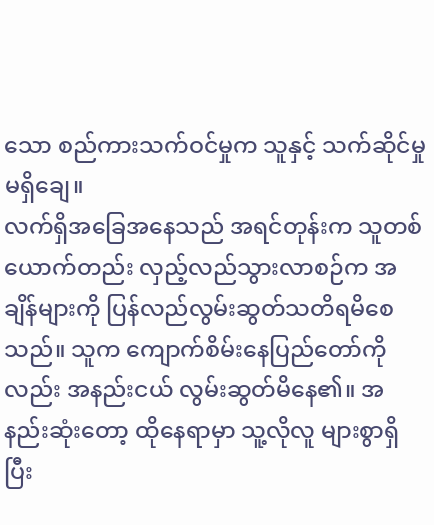သော စည်ကားသက်ဝင်မှုက သူနှင့် သက်ဆိုင်မှု မရှိချေ။
လက်ရှိအခြေအနေသည် အရင်တုန်းက သူတစ်ယောက်တည်း လှည့်လည်သွားလာစဉ်က အချိန်များကို ပြန်လည်လွမ်းဆွတ်သတိရမိစေသည်။ သူက ကျောက်စိမ်းနေပြည်တော်ကိုလည်း အနည်းငယ် လွမ်းဆွတ်မိနေ၏။ အနည်းဆုံးတော့ ထိုနေရာမှာ သူ့လိုလူ များစွာရှိပြီး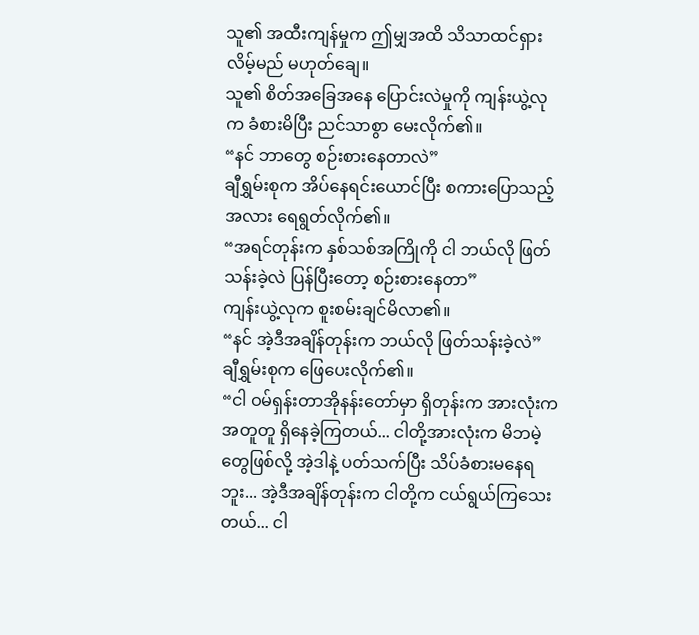သူ၏ အထီးကျန်မှုက ဤမျှအထိ သိသာထင်ရှားလိမ့်မည် မဟုတ်ချေ။
သူ၏ စိတ်အခြေအနေ ပြောင်းလဲမှုကို ကျန်းယွဲ့လုက ခံစားမိပြီး ညင်သာစွာ မေးလိုက်၏။
“နင် ဘာတွေ စဉ်းစားနေတာလဲ”
ချီရွှမ်းစုက အိပ်နေရင်းယောင်ပြီး စကားပြောသည့်အလား ရေရွတ်လိုက်၏။
“အရင်တုန်းက နှစ်သစ်အကြိုကို ငါ ဘယ်လို ဖြတ်သန်းခဲ့လဲ ပြန်ပြီးတော့ စဉ်းစားနေတာ”
ကျန်းယွဲ့လုက စူးစမ်းချင်မိလာ၏။
“နင် အဲ့ဒီအချိန်တုန်းက ဘယ်လို ဖြတ်သန်းခဲ့လဲ”
ချီရွှမ်းစုက ဖြေပေးလိုက်၏။
“ငါ ဝမ်ရှန်းတာအိုနန်းတော်မှာ ရှိတုန်းက အားလုံးက အတူတူ ရှိနေခဲ့ကြတယ်... ငါတို့အားလုံးက မိဘမဲ့တွေဖြစ်လို့ အဲ့ဒါနဲ့ ပတ်သက်ပြီး သိပ်ခံစားမနေရဘူး... အဲ့ဒီအချိန်တုန်းက ငါတို့က ငယ်ရွယ်ကြသေးတယ်... ငါ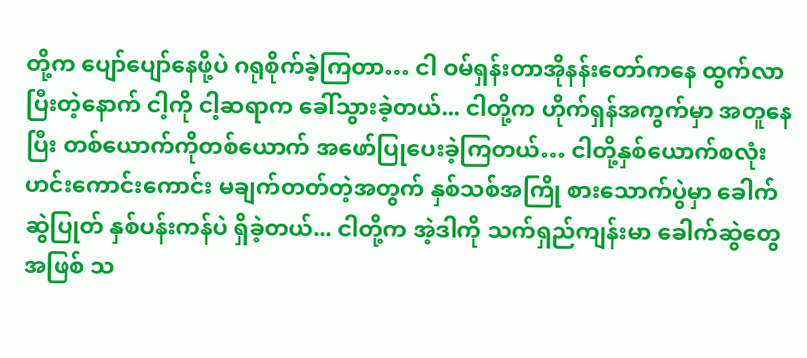တို့က ပျော်ပျော်နေဖို့ပဲ ဂရုစိုက်ခဲ့ကြတာ… ငါ ဝမ်ရှန်းတာအိုနန်းတော်ကနေ ထွက်လာပြီးတဲ့နောက် ငါ့ကို ငါ့ဆရာက ခေါ်သွားခဲ့တယ်... ငါတို့က ဟိုက်ရှန်အကွက်မှာ အတူနေပြီး တစ်ယောက်ကိုတစ်ယောက် အဖော်ပြုပေးခဲ့ကြတယ်… ငါတို့နှစ်ယောက်စလုံး ဟင်းကောင်းကောင်း မချက်တတ်တဲ့အတွက် နှစ်သစ်အကြို စားသောက်ပွဲမှာ ခေါက်ဆွဲပြုတ် နှစ်ပန်းကန်ပဲ ရှိခဲ့တယ်... ငါတို့က အဲ့ဒါကို သက်ရှည်ကျန်းမာ ခေါက်ဆွဲတွေအဖြစ် သ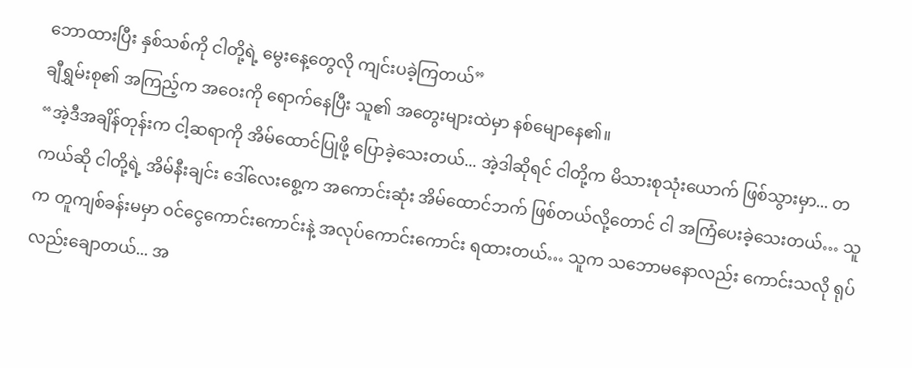ဘောထားပြီး နှစ်သစ်ကို ငါတို့ရဲ့ မွေးနေ့တွေလို ကျင်းပခဲ့ကြတယ်”
ချီရွှမ်းစု၏ အကြည့်က အဝေးကို ရောက်နေပြီး သူ၏ အတွေးများထဲမှာ နစ်မျောနေ၏။
“အဲ့ဒီအချိန်တုန်းက ငါ့ဆရာကို အိမ်ထောင်ပြုဖို့ ပြောခဲ့သေးတယ်... အဲ့ဒါဆိုရင် ငါတို့က မိသားစုသုံးယောက် ဖြစ်သွားမှာ... တကယ်ဆို ငါတို့ရဲ့ အိမ်နီးချင်း ဒေါ်လေးစွေ့က အကောင်းဆုံး အိမ်ထောင်ဘက် ဖြစ်တယ်လို့တောင် ငါ အကြံပေးခဲ့သေးတယ်… သူက တူကျစ်ခန်းမမှာ ဝင်ငွေကောင်းကောင်းနဲ့ အလုပ်ကောင်းကောင်း ရထားတယ်… သူက သဘောမနောလည်း ကောင်းသလို ရုပ်လည်းချောတယ်... အ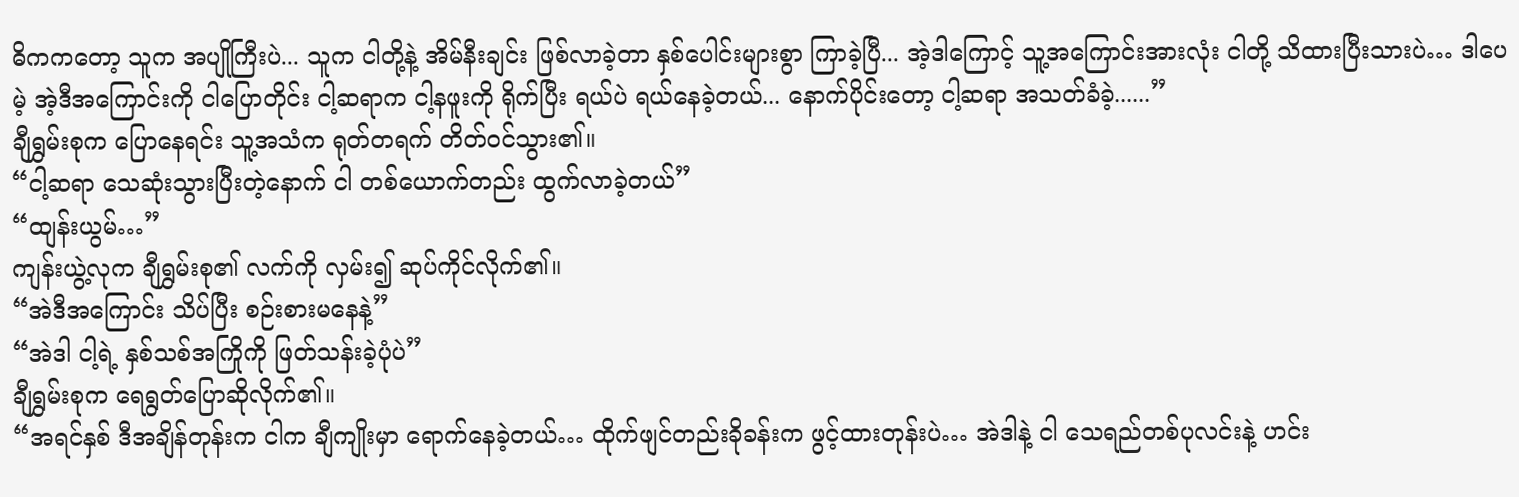ဓိကကတော့ သူက အပျိုကြီးပဲ... သူက ငါတို့နဲ့ အိမ်နီးချင်း ဖြစ်လာခဲ့တာ နှစ်ပေါင်းများစွာ ကြာခဲ့ပြီ... အဲ့ဒါကြောင့် သူ့အကြောင်းအားလုံး ငါတို့ သိထားပြီးသားပဲ… ဒါပေမဲ့ အဲ့ဒီအကြောင်းကို ငါပြောတိုင်း ငါ့ဆရာက ငါ့နဖူးကို ရိုက်ပြီး ရယ်ပဲ ရယ်နေခဲ့တယ်... နောက်ပိုင်းတော့ ငါ့ဆရာ အသတ်ခံခဲ့......”
ချီရွှမ်းစုက ပြောနေရင်း သူ့အသံက ရုတ်တရက် တိတ်ဝင်သွား၏။
“ငါ့ဆရာ သေဆုံးသွားပြီးတဲ့နောက် ငါ တစ်ယောက်တည်း ထွက်လာခဲ့တယ်”
“ထျန်းယွမ်…”
ကျန်းယွဲ့လုက ချီရွှမ်းစု၏ လက်ကို လှမ်း၍ ဆုပ်ကိုင်လိုက်၏။
“အဲဒီအကြောင်း သိပ်ပြီး စဉ်းစားမနေနဲ့”
“အဲဒါ ငါ့ရဲ့ နှစ်သစ်အကြိုကို ဖြတ်သန်းခဲ့ပုံပဲ”
ချီရွှမ်းစုက ရေရွတ်ပြောဆိုလိုက်၏။
“အရင်နှစ် ဒီအချိန်တုန်းက ငါက ချီကျိုးမှာ ရောက်နေခဲ့တယ်… ထိုက်ဖျင်တည်းခိုခန်းက ဖွင့်ထားတုန်းပဲ… အဲဒါနဲ့ ငါ သေရည်တစ်ပုလင်းနဲ့ ဟင်း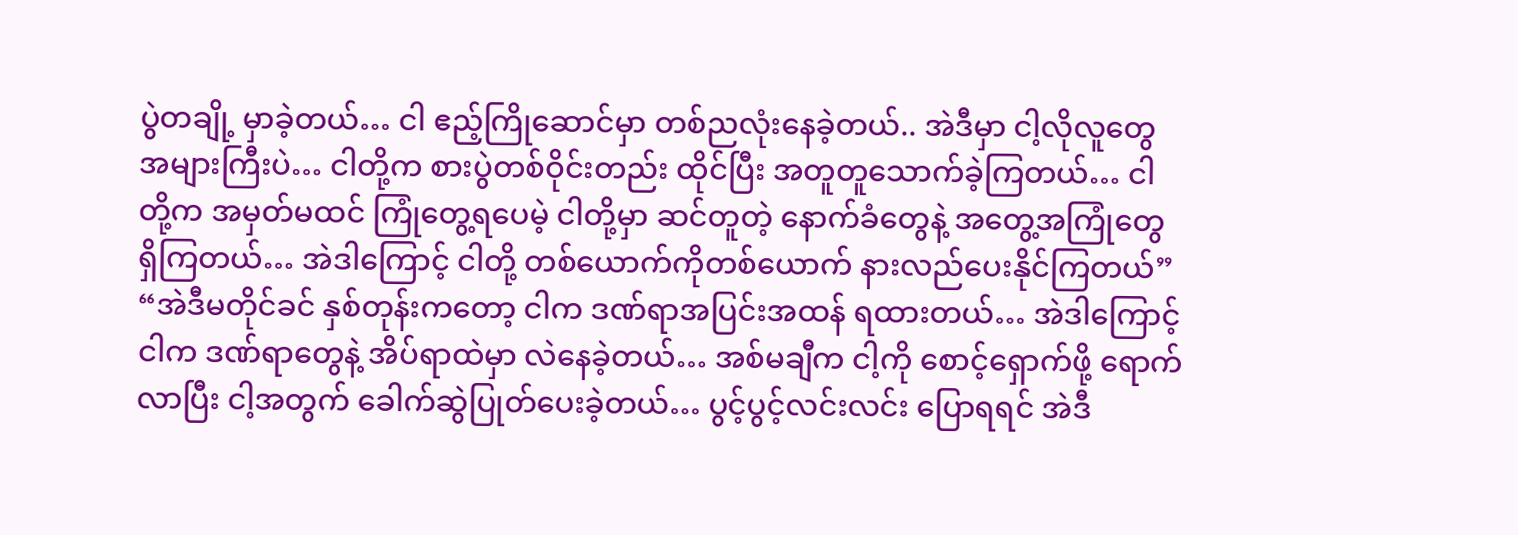ပွဲတချို့ မှာခဲ့တယ်… ငါ ဧည့်ကြိုဆောင်မှာ တစ်ညလုံးနေခဲ့တယ်.. အဲဒီမှာ ငါ့လိုလူတွေ အများကြီးပဲ… ငါတို့က စားပွဲတစ်ဝိုင်းတည်း ထိုင်ပြီး အတူတူသောက်ခဲ့ကြတယ်… ငါတို့က အမှတ်မထင် ကြုံတွေ့ရပေမဲ့ ငါတို့မှာ ဆင်တူတဲ့ နောက်ခံတွေနဲ့ အတွေ့အကြုံတွေ ရှိကြတယ်… အဲဒါကြောင့် ငါတို့ တစ်ယောက်ကိုတစ်ယောက် နားလည်ပေးနိုင်ကြတယ်”
“အဲဒီမတိုင်ခင် နှစ်တုန်းကတော့ ငါက ဒဏ်ရာအပြင်းအထန် ရထားတယ်… အဲဒါကြောင့် ငါက ဒဏ်ရာတွေနဲ့ အိပ်ရာထဲမှာ လဲနေခဲ့တယ်… အစ်မချီက ငါ့ကို စောင့်ရှောက်ဖို့ ရောက်လာပြီး ငါ့အတွက် ခေါက်ဆွဲပြုတ်ပေးခဲ့တယ်… ပွင့်ပွင့်လင်းလင်း ပြောရရင် အဲဒီ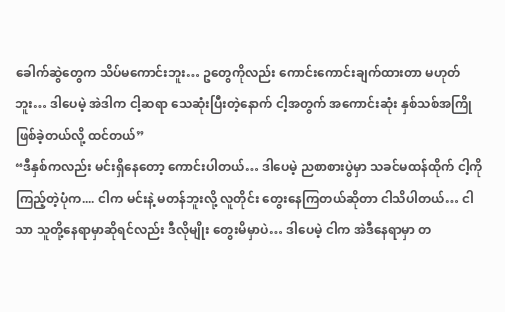ခေါက်ဆွဲတွေက သိပ်မကောင်းဘူး… ဥတွေကိုလည်း ကောင်းကောင်းချက်ထားတာ မဟုတ်ဘူး… ဒါပေမဲ့ အဲဒါက ငါ့ဆရာ သေဆုံးပြီးတဲ့နောက် ငါ့အတွက် အကောင်းဆုံး နှစ်သစ်အကြိုဖြစ်ခဲ့တယ်လို့ ထင်တယ်”
“ဒီနှစ်ကလည်း မင်းရှိနေတော့ ကောင်းပါတယ်… ဒါပေမဲ့ ညစာစားပွဲမှာ သခင်မထန်ထိုက် ငါ့ကို ကြည့်တဲ့ပုံက.... ငါက မင်းနဲ့ မတန်ဘူးလို့ လူတိုင်း တွေးနေကြတယ်ဆိုတာ ငါသိပါတယ်… ငါသာ သူတို့နေရာမှာဆိုရင်လည်း ဒီလိုမျိုး တွေးမိမှာပဲ… ဒါပေမဲ့ ငါက အဲဒီနေရာမှာ တ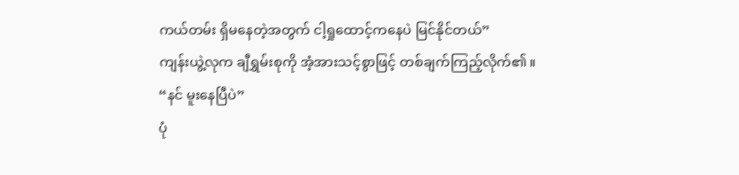ကယ်တမ်း ရှိမနေတဲ့အတွက် ငါ့ရှုထောင့်ကနေပဲ မြင်နိုင်တယ်”
ကျန်းယွဲ့လုက ချီရွှမ်းစုကို အံ့အားသင့်စွာဖြင့် တစ်ချက်ကြည့်လိုက်၏။
“နင် မူးနေပြီပဲ”
ပုံ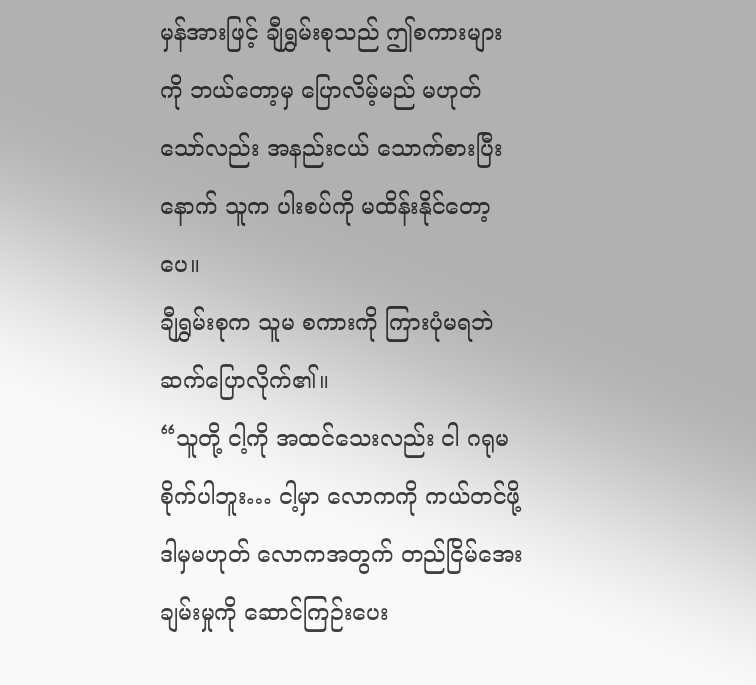မှန်အားဖြင့် ချီရွှမ်းစုသည် ဤစကားများကို ဘယ်တော့မှ ပြောလိမ့်မည် မဟုတ်သော်လည်း အနည်းငယ် သောက်စားပြီးနောက် သူက ပါးစပ်ကို မထိန်းနိုင်တော့ပေ။
ချီရွှမ်းစုက သူမ စကားကို ကြားပုံမရဘဲ ဆက်ပြောလိုက်၏။
“သူတို့ ငါ့ကို အထင်သေးလည်း ငါ ဂရုမစိုက်ပါဘူး… ငါ့မှာ လောကကို ကယ်တင်ဖို့ ဒါမှမဟုတ် လောကအတွက် တည်ငြိမ်အေးချမ်းမှုကို ဆောင်ကြဉ်းပေး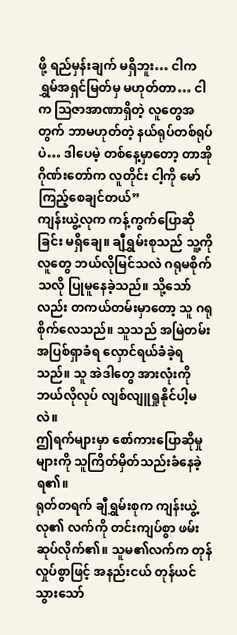ဖို့ ရည်မှန်းချက် မရှိဘူး… ငါက ရွှမ်အရှင်မြတ်မှ မဟုတ်တာ… ငါက ဩဇာအာဏာရှိတဲ့ လူတွေအတွက် ဘာမဟုတ်တဲ့ နယ်ရုပ်တစ်ရုပ်ပဲ… ဒါပေမဲ့ တစ်နေ့မှာတော့ တာအိုဂိုဏ်းတော်က လူတိုင်း ငါ့ကို မော်ကြည့်စေချင်တယ်”
ကျန်းယွဲ့လုက ကန့်ကွက်ပြောဆိုခြင်း မရှိချေ။ ချီရွှမ်းစုသည် သူ့ကို လူတွေ ဘယ်လိုမြင်သလဲ ဂရုမစိုက်သလို ပြုမူနေခဲ့သည်။ သို့သော်လည်း တကယ်တမ်းမှာတော့ သူ ဂရုစိုက်လေသည်။ သူသည် အမြဲတမ်း အပြစ်ရှာခံရ လှောင်ရယ်ခံခဲ့ရသည်။ သူ အဲဒါတွေ အားလုံးကို ဘယ်လိုလုပ် လျစ်လျူရှုနိုင်ပါ့မလဲ။
ဤရက်များမှာ စော်ကားပြောဆိုမှုများကို သူကြိတ်မှိတ်သည်းခံနေခဲ့ရ၏။
ရုတ်တရက် ချီရွှမ်းစုက ကျန်းယွဲ့လု၏ လက်ကို တင်းကျပ်စွာ ဖမ်းဆုပ်လိုက်၏။ သူမ၏လက်က တုန်လှုပ်စွာဖြင့် အနည်းငယ် တုန်ယင်သွားသော်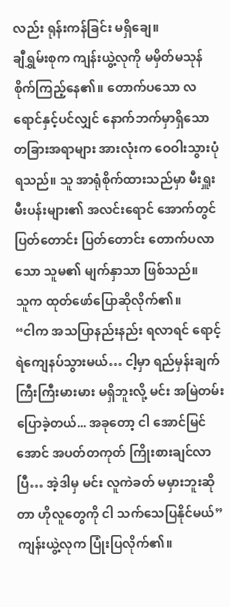လည်း ရုန်းကန်ခြင်း မရှိချေ။
ချီရွှမ်းစုက ကျန်းယွဲ့လုကို မမှိတ်မသုန် စိုက်ကြည့်နေ၏။ တောက်ပသော လရောင်နှင့်ပင်လျှင် နောက်ဘက်မှာရှိသော တခြားအရာများ အားလုံးက ဝေဝါးသွားပုံရသည်။ သူ အာရုံစိုက်ထားသည်မှာ မီးရှူးမီးပန်းများ၏ အလင်းရောင် အောက်တွင် ပြတ်တောင်း ပြတ်တောင်း တောက်ပလာသော သူမ၏ မျက်နှာသာ ဖြစ်သည်။
သူက ထုတ်ဖော်ပြောဆိုလိုက်၏။
“ငါက အသပြာနည်းနည်း ရလာရင် ရောင့်ရဲကျေနပ်သွားမယ်… ငါ့မှာ ရည်မှန်းချက် ကြီးကြီးမားမား မရှိဘူးလို့ မင်း အမြဲတမ်း ပြောခဲ့တယ်... အခုတော့ ငါ အောင်မြင်အောင် အပတ်တကုတ် ကြိုးစားချင်လာပြီ… အဲ့ဒါမှ မင်း လူကဲခတ် မမှားဘူးဆိုတာ ဟိုလူတွေကို ငါ သက်သေပြနိုင်မယ်”
ကျန်းယွဲ့လုက ပြုံးပြလိုက်၏။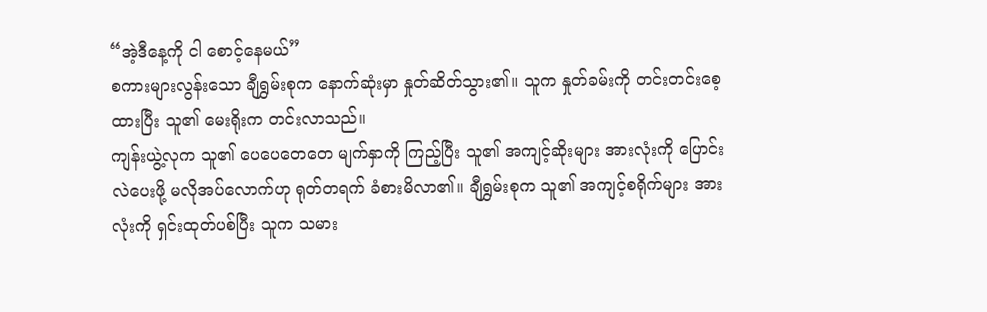“အဲ့ဒီနေ့ကို ငါ စောင့်နေမယ်”
စကားများလွန်းသော ချီရွှမ်းစုက နောက်ဆုံးမှာ နှုတ်ဆိတ်သွား၏။ သူက နှုတ်ခမ်းကို တင်းတင်းစေ့ထားပြီး သူ၏ မေးရိုးက တင်းလာသည်။
ကျန်းယွဲ့လုက သူ၏ ပေပေတေတေ မျက်နှာကို ကြည့်ပြီး သူ၏ အကျင့်ဆိုးများ အားလုံးကို ပြောင်းလဲပေးဖို့ မလိုအပ်လောက်ဟု ရုတ်တရက် ခံစားမိလာ၏။ ချီရွှမ်းစုက သူ၏ အကျင့်စရိုက်များ အားလုံးကို ရှင်းထုတ်ပစ်ပြီး သူက သမား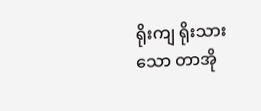ရိုးကျ ရိုးသားသော တာအို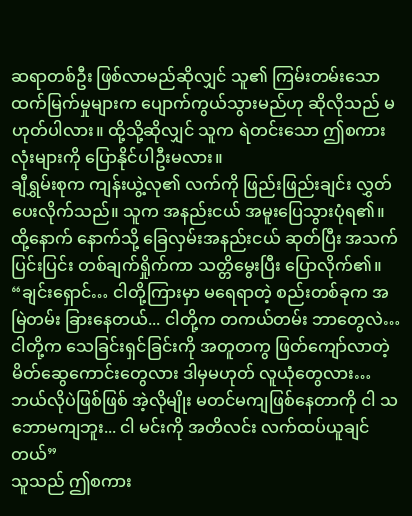ဆရာတစ်ဦး ဖြစ်လာမည်ဆိုလျှင် သူ၏ ကြမ်းတမ်းသော ထက်မြက်မှုများက ပျောက်ကွယ်သွားမည်ဟု ဆိုလိုသည် မဟုတ်ပါလား။ ထို့သို့ဆိုလျှင် သူက ရဲတင်းသော ဤစကားလုံးများကို ပြောနိုင်ပါဦးမလား။
ချီရွှမ်းစုက ကျန်းယွဲ့လု၏ လက်ကို ဖြည်းဖြည်းချင်း လွှတ်ပေးလိုက်သည်။ သူက အနည်းငယ် အမူးပြေသွားပုံရ၏။ ထို့နောက် နောက်သို့ ခြေလှမ်းအနည်းငယ် ဆုတ်ပြီး အသက်ပြင်းပြင်း တစ်ချက်ရှိုက်ကာ သတ္တိမွေးပြီး ပြောလိုက်၏။
“ချင်းရှောင်… ငါတို့ကြားမှာ မရေရာတဲ့ စည်းတစ်ခုက အမြဲတမ်း ခြားနေတယ်... ငါတို့က တကယ်တမ်း ဘာတွေလဲ… ငါတို့က သေခြင်းရှင်ခြင်းကို အတူတကွ ဖြတ်ကျော်လာတဲ့ မိတ်ဆွေကောင်းတွေလား ဒါမှမဟုတ် လူယုံတွေလား… ဘယ်လိုပဲဖြစ်ဖြစ် အဲ့လိုမျိုး မတင်မကျဖြစ်နေတာကို ငါ သဘောမကျဘူး... ငါ မင်းကို အတိလင်း လက်ထပ်ယူချင်တယ်”
သူသည် ဤစကား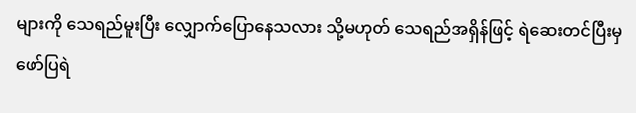များကို သေရည်မူးပြီး လျှောက်ပြောနေသလား သို့မဟုတ် သေရည်အရှိန်ဖြင့် ရဲဆေးတင်ပြီးမှ ဖော်ပြရဲ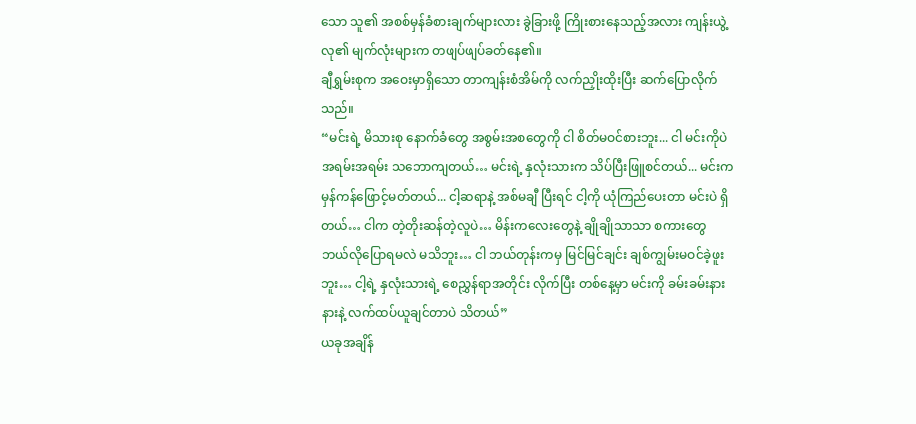သော သူ၏ အစစ်မှန်ခံစားချက်များလား ခွဲခြားဖို့ ကြိုးစားနေသည့်အလား ကျန်းယွဲ့လု၏ မျက်လုံးများက တဖျပ်ဖျပ်ခတ်နေ၏။
ချီရွှမ်းစုက အဝေးမှာရှိသော တာကျန်းစံအိမ်ကို လက်ညှိုးထိုးပြီး ဆက်ပြောလိုက်သည်။
“မင်းရဲ့ မိသားစု နောက်ခံတွေ အစွမ်းအစတွေကို ငါ စိတ်မဝင်စားဘူး... ငါ မင်းကိုပဲ အရမ်းအရမ်း သဘောကျတယ်… မင်းရဲ့ နှလုံးသားက သိပ်ပြီးဖြူစင်တယ်... မင်းက မှန်ကန်ဖြောင့်မတ်တယ်... ငါ့ဆရာနဲ့ အစ်မချီ ပြီးရင် ငါ့ကို ယုံကြည်ပေးတာ မင်းပဲ ရှိတယ်… ငါက တဲ့တိုးဆန်တဲ့လူပဲ… မိန်းကလေးတွေနဲ့ ချိုချိုသာသာ စကားတွေ ဘယ်လိုပြောရမလဲ မသိဘူး… ငါ ဘယ်တုန်းကမှ မြင်မြင်ချင်း ချစ်ကျွမ်းမဝင်ခဲ့ဖူးဘူး… ငါ့ရဲ့ နှလုံးသားရဲ့ စေညွှန်ရာအတိုင်း လိုက်ပြီး တစ်နေ့မှာ မင်းကို ခမ်းခမ်းနားနားနဲ့ လက်ထပ်ယူချင်တာပဲ သိတယ်”
ယခုအချိန်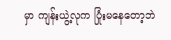မှာ ကျန်းယွဲ့လုက ပြုံးမနေတော့ဘဲ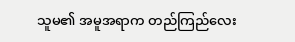သူမ၏ အမူအရာက တည်ကြည်လေး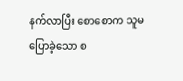နက်လာပြီး စောစောက သူမ ပြောခဲ့သော စ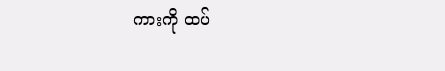ကားကို ထပ်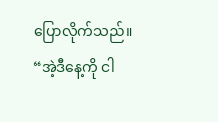ပြောလိုက်သည်။
“အဲ့ဒီနေ့ကို ငါ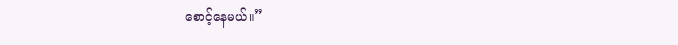စောင့်နေမယ်။”